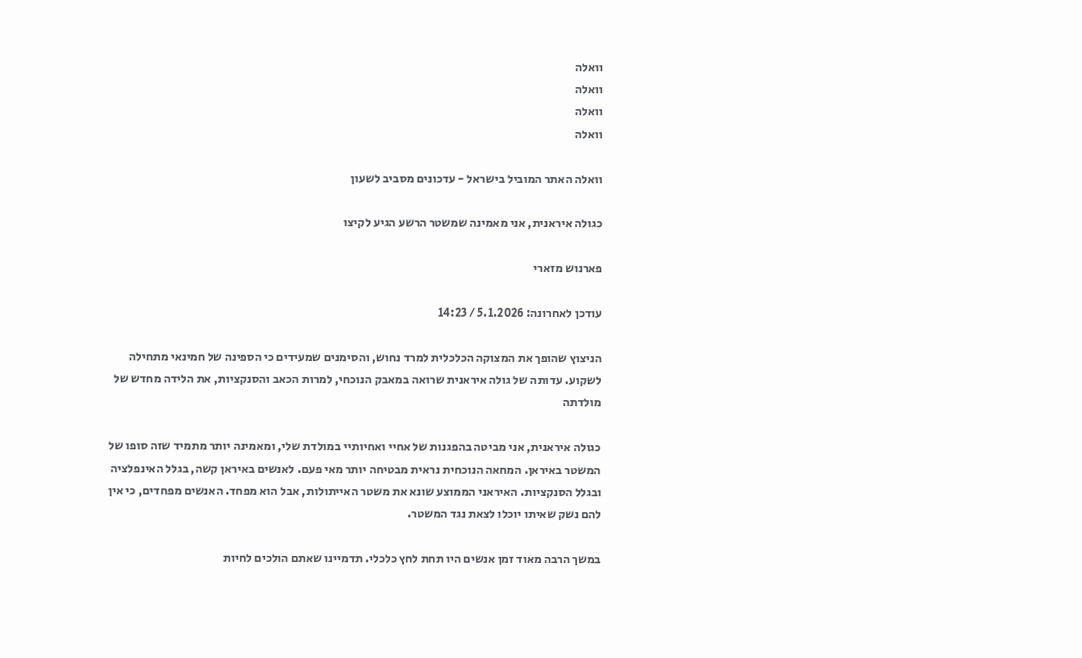וואלה
וואלה
וואלה
וואלה

וואלה האתר המוביל בישראל - עדכונים מסביב לשעון

כגולה איראנית, אני מאמינה שמשטר הרשע הגיע לקיצו

פארנוש מזארי

עודכן לאחרונה: 5.1.2026 / 14:23

הניצוץ שהופך את המצוקה הכלכלית למרד נחוש, והסימנים שמעידים כי הספינה של חמינאי מתחילה לשקוע. עדותה של גולה איראנית שרואה במאבק הנוכחי, למרות הכאב והסנקציות, את הלידה מחדש של מולדתה

כגולה איראנית, אני מביטה בהפגנות של אחיי ואחיותיי במולדת שלי, ומאמינה יותר מתמיד שזה סופו של המשטר באיראן. המחאה הנוכחית נראית מבטיחה יותר מאי פעם. לאנשים באיראן קשה, בגלל האינפלציה ובגלל הסנקציות. האיראני הממוצע שונא את משטר האייתולות, אבל הוא מפחד. האנשים מפחדים, כי אין להם נשק שאיתו יוכלו לצאת נגד המשטר.

במשך הרבה מאוד זמן אנשים היו תחת לחץ כלכלי. תדמיינו שאתם הולכים לחיות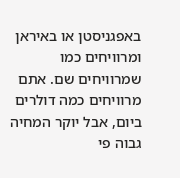באפגניסטן או באיראן ומרוויחים כמו שמרוויחים שם. אתם מרוויחים כמה דולרים ביום, אבל יוקר המחיה גבוה פי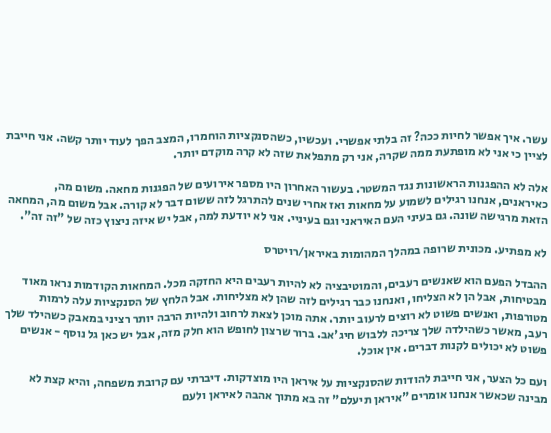עשר. איך אפשר לחיות ככה? זה בלתי אפשרי. ועכשיו, כשהסנקציות הוחמרו, המצב הפך לעוד יותר קשה. אני חייבת לציין כי אני לא מופתעת ממה שקרה, אני רק מתפלאת שזה לא קרה מוקדם יותר.

אלה לא ההפגנות הראשונות נגד המשטר. בעשור האחרון היו מספר אירועים של הפגנות מחאה. משום מה, כאיראנים, אנחנו רגילים לשמוע על מחאות ואז אחרי שנים להתרגל לזה ששום דבר לא קורה. אבל משום מה, המחאה הזאת מרגישה שונה. גם בעיני העם האיראני וגם בעיניי. אני לא יודעת למה, אבל יש איזה ניצוץ כזה של "זה זה".

לא מפתיע. מכונית שרופה במהלך המהומות באיראן/רויטרס

ההבדל הפעם הוא שאנשים רעבים, והמוטיבציה לא להיות רעבים היא החזקה מכל. המחאות הקודמות נראו מאוד מבטיחות, אבל הן לא הצליחו, ואנחנו כבר רגילים לזה שהן לא מצליחות. אבל הלחץ של הסנקציות עלה לרמות מטורפות, ואנשים פשוט לא רוצים לרעוב יותר. אתה מוכן לצאת לרחוב ולהיות הרבה יותר רציני במאבק כשהילד שלך רעב, מאשר כשהילדה שלך צריכה ללבוש חיג'אב. ברור שרצון לחופש הוא חלק מזה, אבל יש כאן גל נוסף - אנשים פשוט לא יכולים לקנות דברים. אין אוכל.

ועם כל הצער, אני חייבת להודות שהסנקציות על איראן היו מוצדקות. דיברתי עם קרובת משפחה, והיא קצת לא מבינה שכאשר אנחנו אומרים "איראן תיעלם" זה בא מתוך אהבה לאיראן ולעם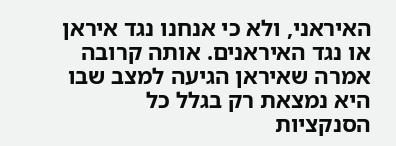האיראני, ולא כי אנחנו נגד איראן או נגד האיראנים. אותה קרובה אמרה שאיראן הגיעה למצב שבו היא נמצאת רק בגלל כל הסנקציות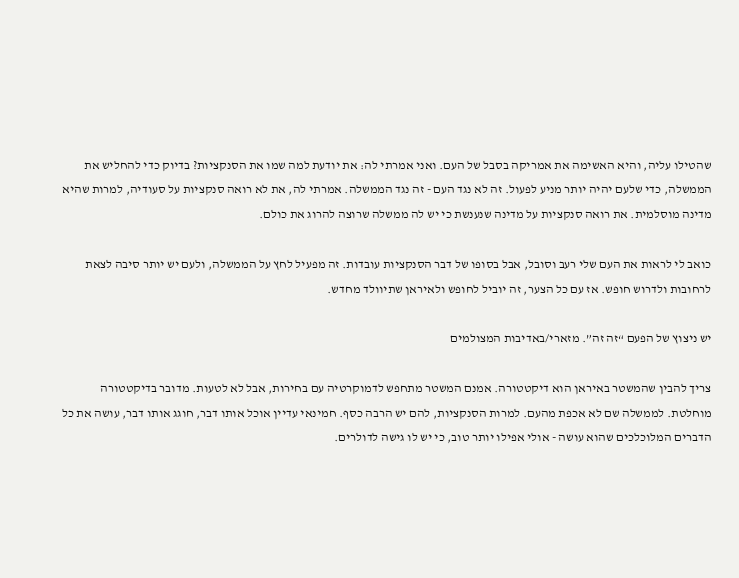שהטילו עליה, והיא האשימה את אמריקה בסבל של העם. ואני אמרתי לה: את יודעת למה שמו את הסנקציות? בדיוק כדי להחליש את הממשלה, כדי שלעם יהיה יותר מניע לפעול. זה לא נגד העם - זה נגד הממשלה. אמרתי לה, את לא רואה סנקציות על סעודיה, למרות שהיא מדינה מוסלמית. את רואה סנקציות על מדינה שנענשת כי יש לה ממשלה שרוצה להרוג את כולם.

כואב לי לראות את העם שלי רעב וסובל, אבל בסופו של דבר הסנקציות עובדות. זה מפעיל לחץ על הממשלה, ולעם יש יותר סיבה לצאת לרחובות ולדרוש חופש. אז עם כל הצער, זה יוביל לחופש ולאיראן שתיוולד מחדש.

יש ניצוץ של הפעם “זה זה”. מזארי/באדיבות המצולמים

צריך להבין שהמשטר באיראן הוא דיקטטורה. אמנם המשטר מתחפש לדמוקרטיה עם בחירות, אבל לא לטעות. מדובר בדיקטטורה מוחלטת. לממשלה שם לא אכפת מהעם. למרות הסנקציות, להם יש הרבה כסף. חמינאי עדיין אוכל אותו דבר, חוגג אותו דבר, עושה את כל הדברים המלוכלכים שהוא עושה - אולי אפילו יותר טוב, כי יש לו גישה לדולרים.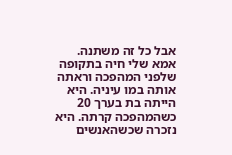אבל כל זה משתנה. אמא שלי חיה בתקופה שלפני המהפכה וראתה אותה במו עיניה. היא הייתה בת בערך 20 כשהמהפכה קרתה. היא נזכרה שכשהאנשים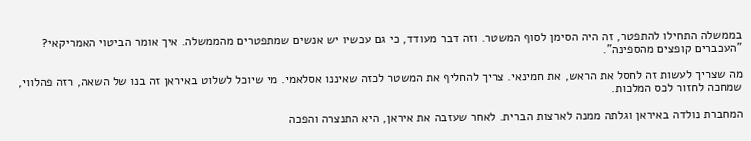בממשלה התחילו להתפטר, זה היה הסימן לסוף המשטר. וזה דבר מעודד, כי גם עכשיו יש אנשים שמתפטרים מהממשלה. איך אומר הביטוי האמריקאי? "העכברים קופצים מהספינה".

מה שצריך לעשות זה לחסל את הראש, את חמינאי. צריך להחליף את המשטר לכזה שאיננו אסלאמי. מי שיוכל לשלוט באיראן זה בנו של השאה, רזה פהלווי, שמחכה לחזור לכס המלכות.

המחברת נולדה באיראן וגלתה ממנה לארצות הברית. לאחר שעזבה את איראן, היא התנצרה והפכה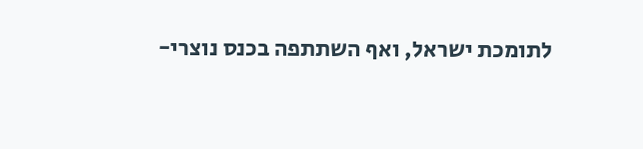לתומכת ישראל, ואף השתתפה בכנס נוצרי-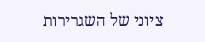ציוני של השגרירות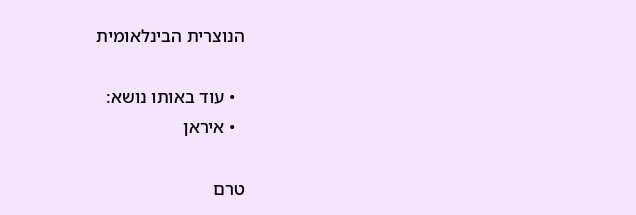הנוצרית הבינלאומית

  • עוד באותו נושא:
  • איראן

טרם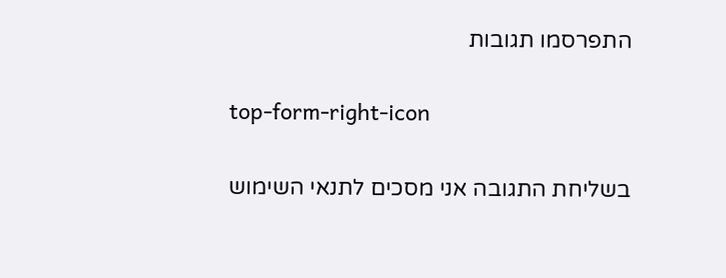התפרסמו תגובות

top-form-right-icon

בשליחת התגובה אני מסכים לתנאי השימוש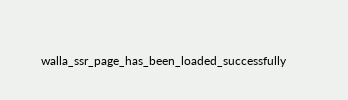walla_ssr_page_has_been_loaded_successfully